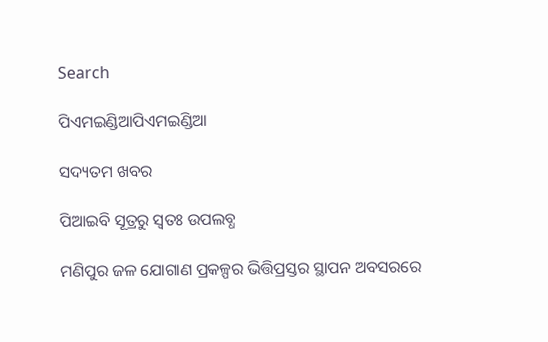Search

ପିଏମଇଣ୍ଡିଆପିଏମଇଣ୍ଡିଆ

ସଦ୍ୟତମ ଖବର

ପିଆଇବି ସୂତ୍ରରୁ ସ୍ବତଃ ଉପଲବ୍ଧ

ମଣିପୁର ଜଳ ଯୋଗାଣ ପ୍ରକଳ୍ପର ଭିତ୍ତିପ୍ରସ୍ତର ସ୍ଥାପନ ଅବସରରେ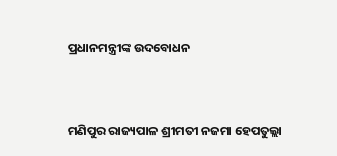ପ୍ରଧାନମନ୍ତ୍ରୀଙ୍କ ଉଦବୋଧନ


ମଣିପୁର ରାଜ୍ୟପାଳ ଶ୍ରୀମତୀ ନଜମା ହେପତୁଲ୍ଲା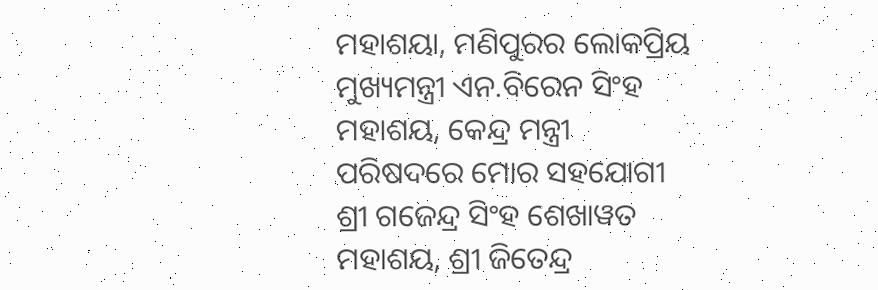ମହାଶୟା, ମଣିପୁରର ଲୋକପ୍ରିୟ ମୁଖ୍ୟମନ୍ତ୍ରୀ ଏନ.ବିରେନ ସିଂହ ମହାଶୟ, କେନ୍ଦ୍ର ମନ୍ତ୍ରୀ ପରିଷଦରେ ମୋର ସହଯୋଗୀ ଶ୍ରୀ ଗଜେନ୍ଦ୍ର ସିଂହ ଶେଖାୱତ ମହାଶୟ, ଶ୍ରୀ ଜିତେନ୍ଦ୍ର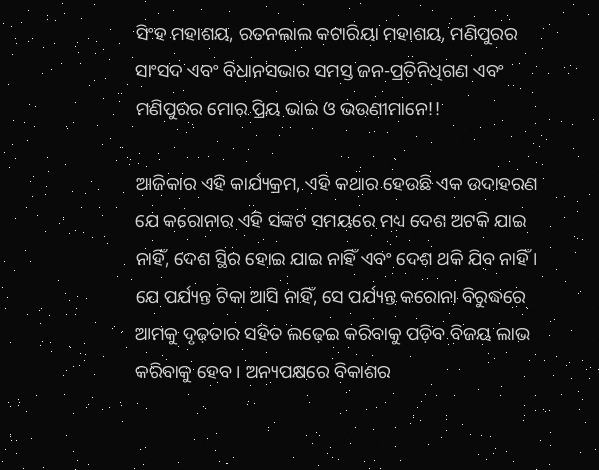ସିଂହ ମହାଶୟ, ରତନଲାଲ କଟାରିୟା ମହାଶୟ, ମଣିପୁରର ସାଂସଦ ଏବଂ ବିଧାନସଭାର ସମସ୍ତ ଜନ-ପ୍ରତିନିଧିଗଣ ଏବଂ ମଣିପୁରର ମୋର ପ୍ରିୟ ଭାଇ ଓ ଭଉଣୀମାନେ!!

ଆଜିକାର ଏହି କାର୍ଯ୍ୟକ୍ରମ, ଏହି କଥାର ହେଉଛି ଏକ ଉଦାହରଣ ଯେ କରୋନାର ଏହି ସଙ୍କଟ ସମୟରେ ମଧ୍ୟ ଦେଶ ଅଟକି ଯାଇ ନାହିଁ, ଦେଶ ସ୍ଥିର ହୋଇ ଯାଇ ନାହିଁ ଏବଂ ଦେଶ ଥକି ଯିବ ନାହିଁ । ଯେ ପର୍ଯ୍ୟନ୍ତ ଟିକା ଆସି ନାହିଁ, ସେ ପର୍ଯ୍ୟନ୍ତ କରୋନା ବିରୁଦ୍ଧରେ ଆମକୁ ଦୃଢ଼ତାର ସହିତ ଲଢ଼େଇ କରିବାକୁ ପଡ଼ିବ ବିଜୟ ଲାଭ କରିବାକୁ ହେବ । ଅନ୍ୟପକ୍ଷରେ ବିକାଶର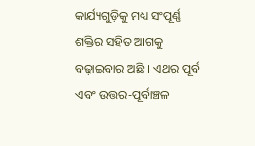କାର୍ଯ୍ୟଗୁଡ଼ିକୁ ମଧ୍ୟ ସଂପୂର୍ଣ୍ଣ ଶକ୍ତିର ସହିତ ଆଗକୁ ବଢ଼ାଇବାର ଅଛି । ଏଥର ପୂର୍ବ ଏବଂ ଉତ୍ତର-ପୂର୍ବାଞ୍ଚଳ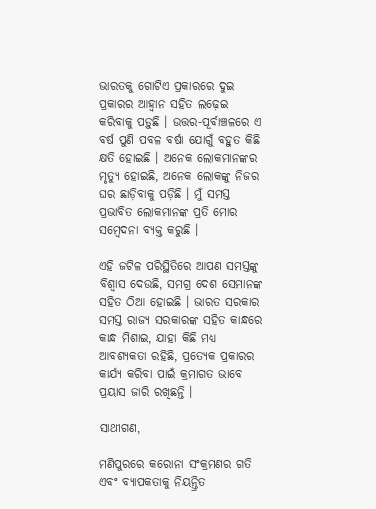ଭାରତକୁ ଗୋଟିଏ ପ୍ରକାରରେ ଦୁଇ ପ୍ରକାରର ଆହ୍ୱାନ ସହିତ ଲଢ଼େଇ କରିବାକୁ ପଡ଼ୁଛି । ଉତ୍ତର-ପୂର୍ବାଞ୍ଚଳରେ ଏ ବର୍ଷ ପୁଣି ପବଳ ବର୍ଷା ଯୋଗୁଁ ବହୁତ କିଛି କ୍ଷତି ହୋଇଛି । ଅନେକ ଲୋକମାନଙ୍କର ମୃତ୍ୟୁ ହୋଇଛି, ଅନେକ ଲୋକଙ୍କୁ ନିଜର ଘର ଛାଡ଼ିବାକୁ ପଡ଼ିଛି । ମୁଁ ସମସ୍ତ ପ୍ରଭାବିତ ଲୋକମାନଙ୍କ ପ୍ରତି ମୋର ସମ୍ବେଦନା ବ୍ୟକ୍ତ କରୁଛି ।

ଏହି ଜଟିଳ ପରିସ୍ଥିତିରେ ଆପଣ ସମସ୍ତଙ୍କୁ ବିଶ୍ୱାସ ଦେଉଛି, ସମଗ୍ର ଦେଶ ସେମାନଙ୍କ ସହିତ ଠିଆ ହୋଇଛି । ଭାରତ ସରକାର ସମସ୍ତ ରାଜ୍ୟ ସରକାରଙ୍କ ସହିତ କାନ୍ଧରେ କାନ୍ଧ ମିଶାଇ, ଯାହା କିଛି ମଧ୍ୟ ଆବଶ୍ୟକତା ରହିଛି, ପ୍ରତ୍ୟେକ ପ୍ରକାରର କାର୍ଯ୍ୟ କରିବା ପାଇଁ କ୍ରମାଗତ ଭାବେ ପ୍ରୟାସ ଜାରି ରଖିଛନ୍ତି ।

ସାଥୀଗଣ,

ମଣିପୁରରେ କରୋନା ସଂକ୍ରମଣର ଗତି ଏବଂ ବ୍ୟାପକତାକୁ ନିୟନ୍ତ୍ରିତ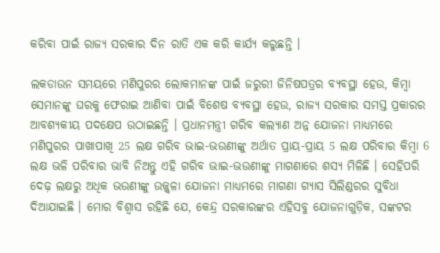କରିବା ପାଇଁ ରାଜ୍ୟ ସରକାର ଦିନ ରାତି ଏକ କରି କାର୍ଯ୍ୟ କରୁଛନ୍ତି ।

ଲକଡାଉନ ସମୟରେ ମଣିପୁରର ଲୋକମାନଙ୍କ ପାଇଁ ଜରୁରୀ ଜିନିଷପତ୍ରର ବ୍ୟବସ୍ଥା ହେଉ, କିମ୍ବା ସେମାନଙ୍କୁ ଘରକୁ ଫେରାଇ ଆଣିବା ପାଇଁ ବିଶେଷ ବ୍ୟବସ୍ଥା ହେଉ, ରାଜ୍ୟ ସରକାର ସମସ୍ତ ପ୍ରକାରର ଆବଶ୍ୟକୀୟ ପଦକ୍ଷେପ ଉଠାଇଛନ୍ତି । ପ୍ରଧାନମନ୍ତ୍ରୀ ଗରିବ କଲ୍ୟାଣ ଅନ୍ନ ଯୋଜନା ମାଧ୍ୟମରେ ମଣିପୁରର ପାଖାପାଖି 25 ଲକ୍ଷ ଗରିବ ଭାଇ-ଭଉଣୀଙ୍କୁ ଅର୍ଥାତ ପ୍ରାୟ-ପ୍ରାୟ 5 ଲକ୍ଷ ପରିବାର କିମ୍ବା 6 ଲକ୍ଷ ଭଳି ପରିବାର ଭାବି ନିଅନ୍ତୁ ଏହି ଗରିବ ଭାଇ-ଭଉଣୀଙ୍କୁ ମାଗଣାରେ ଶସ୍ୟ ମିଳିଛି । ସେହିପରି ଦେଢ଼ ଲକ୍ଷରୁ ଅଧିକ ଭଉଣୀଙ୍କୁ ଉଜ୍ଜ୍ୱଳା ଯୋଜନା ମାଧ୍ୟମରେ ମାଗଣା ଗ୍ୟାସ ସିଲିଣ୍ଡରର ସୁବିଧା ଦିଆଯାଇଛି । ମୋର ବିଶ୍ୱାସ ରହିଛି ଯେ, କେନ୍ଦ୍ର ସରକାରଙ୍କର ଏହିସବୁ ଯୋଜନାଗୁଡ଼ିକ, ସଙ୍କଟର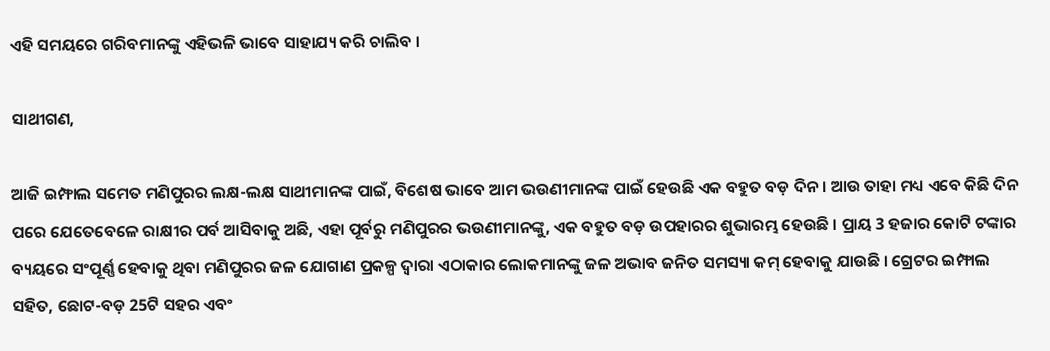ଏହି ସମୟରେ ଗରିବମାନଙ୍କୁ ଏହିଭଳି ଭାବେ ସାହାଯ୍ୟ କରି ଚାଲିବ ।

ସାଥୀଗଣ,

ଆଜି ଇମ୍ଫାଲ ସମେତ ମଣିପୁରର ଲକ୍ଷ-ଲକ୍ଷ ସାଥୀମାନଙ୍କ ପାଇଁ, ବିଶେଷ ଭାବେ ଆମ ଭଉଣୀମାନଙ୍କ ପାଇଁ ହେଉଛି ଏକ ବହୁତ ବଡ଼ ଦିନ । ଆଉ ତାହା ମଧ୍ୟ ଏବେ କିଛି ଦିନ ପରେ ଯେତେବେଳେ ରାକ୍ଷୀର ପର୍ବ ଆସିବାକୁ ଅଛି, ଏହା ପୂର୍ବରୁ ମଣିପୁରର ଭଉଣୀମାନଙ୍କୁ, ଏକ ବହୁତ ବଡ଼ ଉପହାରର ଶୁଭାରମ୍ଭ ହେଉଛି । ପ୍ରାୟ 3 ହଜାର କୋଟି ଟଙ୍କାର ବ୍ୟୟରେ ସଂପୂର୍ଣ୍ଣ ହେବାକୁ ଥିବା ମଣିପୁରର ଜଳ ଯୋଗାଣ ପ୍ରକଳ୍ପ ଦ୍ୱାରା ଏଠାକାର ଲୋକମାନଙ୍କୁ ଜଳ ଅଭାବ ଜନିତ ସମସ୍ୟା କମ୍ ହେବାକୁ ଯାଉଛି । ଗ୍ରେଟର ଇମ୍ଫାଲ ସହିତ, ଛୋଟ-ବଡ଼ 25ଟି ସହର ଏବଂ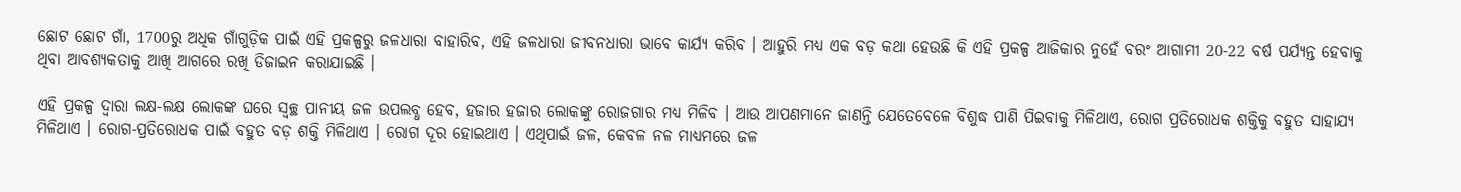ଛୋଟ ଛୋଟ ଗାଁ, 1700ରୁ ଅଧିକ ଗାଁଗୁଡ଼ିକ ପାଇଁ ଏହି ପ୍ରକଳ୍ପରୁ ଜଳଧାରା ବାହାରିବ, ଏହି ଜଳଧାରା ଜୀବନଧାରା ଭାବେ କାର୍ଯ୍ୟ କରିବ । ଆହୁରି ମଧ୍ୟ ଏକ ବଡ଼ କଥା ହେଉଛି କି ଏହି ପ୍ରକଳ୍ପ ଆଜିକାର ନୁହେଁ ବରଂ ଆଗାମୀ 20-22 ବର୍ଷ ପର୍ଯ୍ୟନ୍ତ ହେବାକୁ ଥିବା ଆବଶ୍ୟକତାକୁ ଆଖି ଆଗରେ ରଖି ଡିଜାଇନ କରାଯାଇଛି ।

ଏହି ପ୍ରକଳ୍ପ ଦ୍ୱାରା ଲକ୍ଷ-ଲକ୍ଷ ଲୋକଙ୍କ ଘରେ ସ୍ୱଚ୍ଛ ପାନୀୟ ଜଳ ଉପଲବ୍ଧ ହେବ, ହଜାର ହଜାର ଲୋକଙ୍କୁ ରୋଜଗାର ମଧ୍ୟ ମିଳିବ । ଆଉ ଆପଣମାନେ ଜାଣନ୍ତି ଯେତେବେଳେ ବିଶୁଦ୍ଧ ପାଣି ପିଇବାକୁ ମିଳିଥାଏ, ରୋଗ ପ୍ରତିରୋଧକ ଶକ୍ତିକୁ ବହୁତ ସାହାଯ୍ୟ ମିଳିଥାଏ । ରୋଗ-ପ୍ରତିରୋଧକ ପାଇଁ ବହୁତ ବଡ଼ ଶକ୍ତି ମିଳିଥାଏ । ରୋଗ ଦୂର ହୋଇଥାଏ । ଏଥିପାଇଁ ଜଳ, କେବଳ ନଳ ମାଧ୍ୟମରେ ଜଳ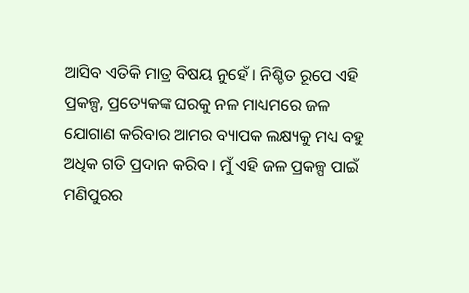ଆସିବ ଏତିକି ମାତ୍ର ବିଷୟ ନୁହେଁ । ନିଶ୍ଚିତ ରୂପେ ଏହି ପ୍ରକଳ୍ପ, ପ୍ରତ୍ୟେକଙ୍କ ଘରକୁ ନଳ ମାଧ୍ୟମରେ ଜଳ ଯୋଗାଣ କରିବାର ଆମର ବ୍ୟାପକ ଲକ୍ଷ୍ୟକୁ ମଧ୍ୟ ବହୁ ଅଧିକ ଗତି ପ୍ରଦାନ କରିବ । ମୁଁ ଏହି ଜଳ ପ୍ରକଳ୍ପ ପାଇଁ ମଣିପୁରର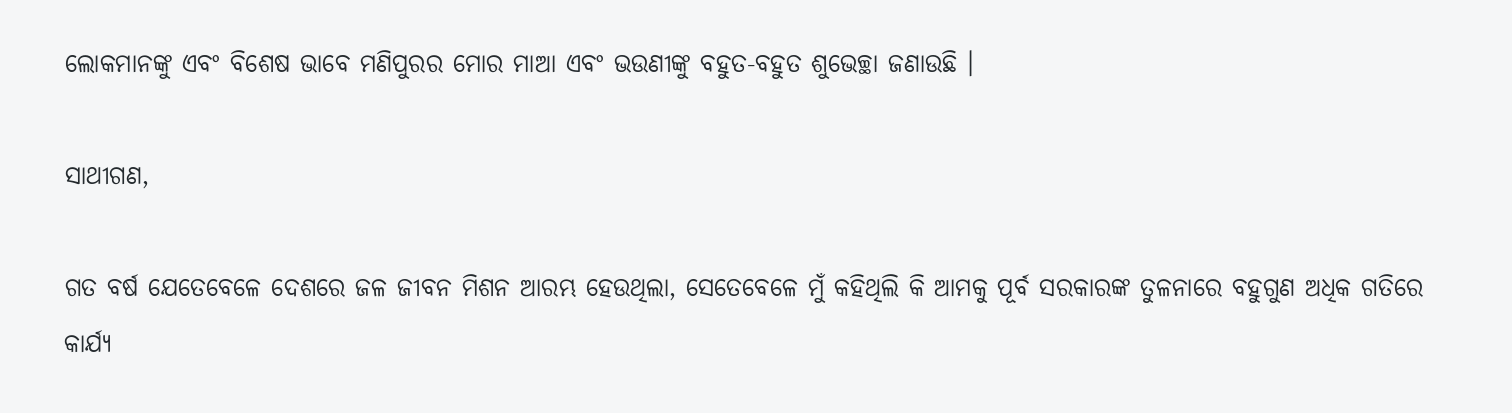ଲୋକମାନଙ୍କୁ ଏବଂ ବିଶେଷ ଭାବେ ମଣିପୁରର ମୋର ମାଆ ଏବଂ ଭଉଣୀଙ୍କୁ ବହୁତ-ବହୁତ ଶୁଭେଚ୍ଛା ଜଣାଉଛି ।

ସାଥୀଗଣ,

ଗତ ବର୍ଷ ଯେତେବେଳେ ଦେଶରେ ଜଳ ଜୀବନ ମିଶନ ଆରମ୍ଭ ହେଉଥିଲା, ସେତେବେଳେ ମୁଁ କହିଥିଲି କି ଆମକୁ ପୂର୍ବ ସରକାରଙ୍କ ତୁଳନାରେ ବହୁଗୁଣ ଅଧିକ ଗତିରେ କାର୍ଯ୍ୟ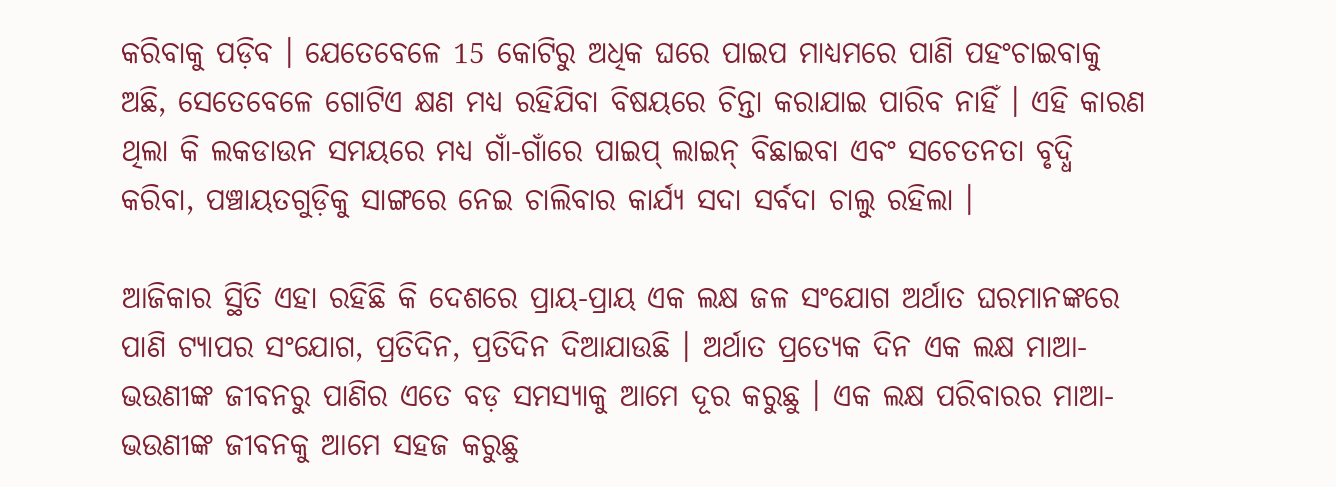କରିବାକୁ ପଡ଼ିବ । ଯେତେବେଳେ 15 କୋଟିରୁ ଅଧିକ ଘରେ ପାଇପ ମାଧ୍ୟମରେ ପାଣି ପହଂଚାଇବାକୁ ଅଛି, ସେତେବେଳେ ଗୋଟିଏ କ୍ଷଣ ମଧ୍ୟ ରହିଯିବା ବିଷୟରେ ଚିନ୍ତା କରାଯାଇ ପାରିବ ନାହିଁ । ଏହି କାରଣ ଥିଲା କି ଲକଡାଉନ ସମୟରେ ମଧ୍ୟ ଗାଁ-ଗାଁରେ ପାଇପ୍ ଲାଇନ୍ ବିଛାଇବା ଏବଂ ସଚେତନତା ବୃଦ୍ଧି କରିବା, ପଞ୍ଚାୟତଗୁଡ଼ିକୁ ସାଙ୍ଗରେ ନେଇ ଚାଲିବାର କାର୍ଯ୍ୟ ସଦା ସର୍ବଦା ଚାଲୁ ରହିଲା ।

ଆଜିକାର ସ୍ଥିତି ଏହା ରହିଛି କି ଦେଶରେ ପ୍ରାୟ-ପ୍ରାୟ ଏକ ଲକ୍ଷ ଜଳ ସଂଯୋଗ ଅର୍ଥାତ ଘରମାନଙ୍କରେ ପାଣି ଟ୍ୟାପର ସଂଯୋଗ, ପ୍ରତିଦିନ, ପ୍ରତିଦିନ ଦିଆଯାଉଛି । ଅର୍ଥାତ ପ୍ରତ୍ୟେକ ଦିନ ଏକ ଲକ୍ଷ ମାଆ-ଭଉଣୀଙ୍କ ଜୀବନରୁ ପାଣିର ଏତେ ବଡ଼ ସମସ୍ୟାକୁ ଆମେ ଦୂର କରୁଛୁ । ଏକ ଲକ୍ଷ ପରିବାରର ମାଆ-ଭଉଣୀଙ୍କ ଜୀବନକୁ ଆମେ ସହଜ କରୁଛୁ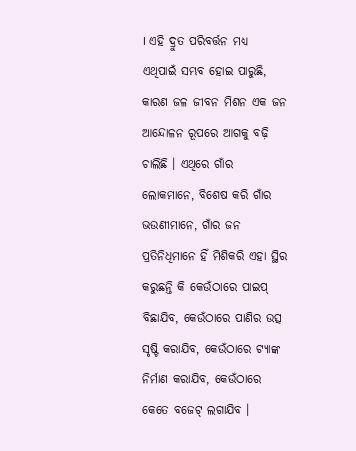। ଏହି ଦ୍ରୁତ ପରିବର୍ତ୍ତନ ମଧ୍ୟ ଏଥିପାଇଁ ସମ୍ଭବ ହୋଇ ପାରୁଛି, କାରଣ ଜଳ ଜୀବନ ମିଶନ ଏକ ଜନ ଆନ୍ଦୋଳନ ରୂପରେ ଆଗକୁ ବଢ଼ି ଚାଲିଛି । ଏଥିରେ ଗାଁର ଲୋକମାନେ, ବିଶେଷ କରି ଗାଁର ଭଉଣୀମାନେ, ଗାଁର ଜନ ପ୍ରତିନିଧିମାନେ ହିଁ ମିଶିକରି ଏହା ସ୍ଥିର କରୁଛନ୍ତି କି କେଉଁଠାରେ ପାଇପ୍ ବିଛାଯିବ, କେଉଁଠାରେ ପାଣିର ଉତ୍ସ ସୃଷ୍ଟି କରାଯିବ, କେଉଁଠାରେ ଟ୍ୟାଙ୍କ ନିର୍ମାଣ କରାଯିବ, କେଉଁଠାରେ କେତେ ବଜେଟ୍ ଲଗାଯିବ ।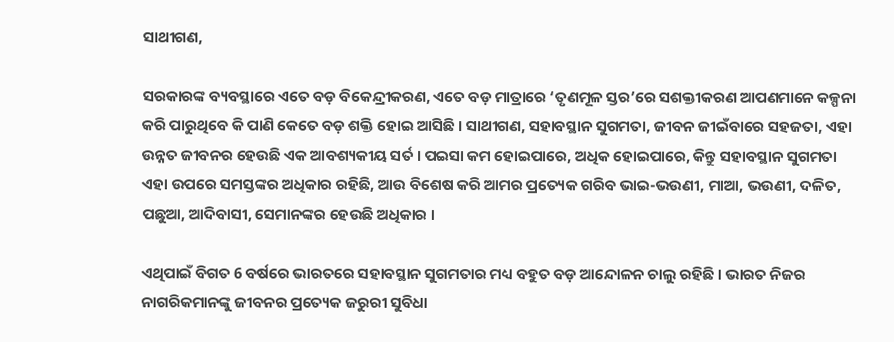ସାଥୀଗଣ,

ସରକାରଙ୍କ ବ୍ୟବସ୍ଥାରେ ଏତେ ବଡ଼ ବିକେନ୍ଦ୍ରୀକରଣ, ଏତେ ବଡ଼ ମାତ୍ରାରେ ‘ତୃଣମୂଳ ସ୍ତର’ରେ ସଶକ୍ତୀକରଣ ଆପଣମାନେ କଳ୍ପନା କରି ପାରୁଥିବେ କି ପାଣି କେତେ ବଡ଼ ଶକ୍ତି ହୋଇ ଆସିଛି । ସାଥୀଗଣ, ସହାବସ୍ଥାନ ସୁଗମତା, ଜୀବନ ଜୀଇଁବାରେ ସହଜତା, ଏହା ଉନ୍ନତ ଜୀବନର ହେଉଛି ଏକ ଆବଶ୍ୟକୀୟ ସର୍ତ । ପଇସା କମ ହୋଇପାରେ, ଅଧିକ ହୋଇପାରେ, କିନ୍ତୁ ସହାବସ୍ଥାନ ସୁଗମତା ଏହା ଉପରେ ସମସ୍ତଙ୍କର ଅଧିକାର ରହିଛି, ଆଉ ବିଶେଷ କରି ଆମର ପ୍ରତ୍ୟେକ ଗରିବ ଭାଇ-ଭଉଣୀ, ମାଆ, ଭଉଣୀ, ଦଳିତ, ପଛୁଆ, ଆଦିବାସୀ, ସେମାନଙ୍କର ହେଉଛି ଅଧିକାର ।

ଏଥିପାଇଁ ବିଗତ 6 ବର୍ଷରେ ଭାରତରେ ସହାବସ୍ଥାନ ସୁଗମତାର ମଧ୍ୟ ବହୁତ ବଡ଼ ଆନ୍ଦୋଳନ ଚାଲୁ ରହିଛି । ଭାରତ ନିଜର ନାଗରିକମାନଙ୍କୁ ଜୀବନର ପ୍ରତ୍ୟେକ ଜରୁରୀ ସୁବିଧା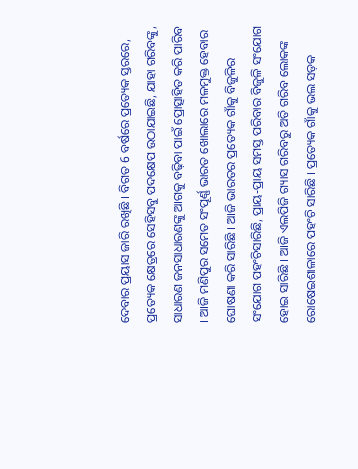ଦେବାର ପ୍ରୟାସ ଜାରି ରଖିଛି । ବିଗତ 6 ବର୍ଷରେ ପ୍ରତ୍ୟେକ ସ୍ତରରେ, ପ୍ରତ୍ୟେକ କ୍ଷେତ୍ରରେ ସେହିସବୁ ପଦକ୍ଷେପ ଉଠାଯାଇଛି, ଯାହା ଗରିବଙ୍କୁ, ସାଧାରଣ ଜନସାଧାରଣଙ୍କୁ ଆଗକୁ ବଢ଼ିବା ପାଇଁ ପ୍ରୋତ୍ସାହିତ କରି ପାରିବ । ଆଜି ମଣିପୁର ସମେତ ସଂପୂର୍ଣ୍ଣ ଭାରତ ଖୋଲାରେ ମଳମୁକ୍ତ ହେବାର ଘୋଷଣା କରି ସାରିଛି । ଆଜି ଭାରତର ପ୍ରତ୍ୟେକ ଗାଁକୁ ବିଜୁଳିର ସଂଯୋଗ ପହଂଚିସାରିଛି, ପ୍ରାୟ-ପ୍ରାୟ ସମସ୍ତ ପରିବାର ବିଜୁଳି ସଂଯୋଗ ହୋଇ ସାରିଛି । ଆଜି ଏଲପିଜି ଗ୍ୟାସ ଗରିବରୁ ଅତି ଗରିବ ଲୋକଙ୍କ ରୋଷେଇଶାଳାରେ ପହଂଚି ସାରିଛି । ପ୍ରତ୍ୟେକ ଗାଁକୁ ଭଲ ସଡ଼କ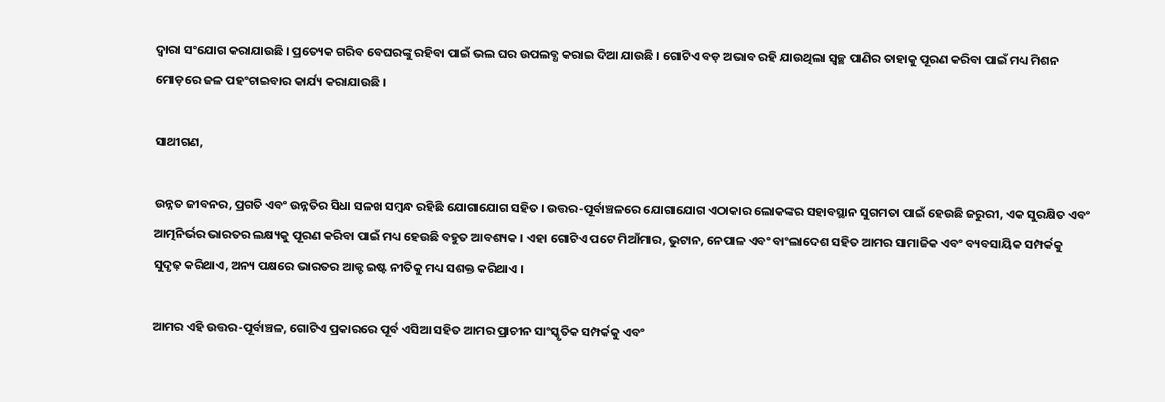ଦ୍ୱାରା ସଂଯୋଗ କରାଯାଉଛି । ପ୍ରତ୍ୟେକ ଗରିବ ବେଘରଙ୍କୁ ରହିବା ପାଇଁ ଭଲ ଘର ଉପଲବ୍ଧ କରାଇ ଦିଆ ଯାଉଛି । ଗୋଟିଏ ବଡ଼ ଅଭାବ ରହି ଯାଉଥିଲା ସ୍ୱଚ୍ଛ ପାଣିର ତାହାକୁ ପୂରଣ କରିବା ପାଇଁ ମଧ୍ୟ ମିଶନ ମୋଡ଼ରେ ଜଳ ପହଂଚାଇବାର କାର୍ଯ୍ୟ କରାଯାଉଛି ।

ସାଥୀଗଣ,

ଉନ୍ନତ ଜୀବନର, ପ୍ରଗତି ଏବଂ ଉନ୍ନତିର ସିଧା ସଳଖ ସମ୍ବନ୍ଧ ରହିଛି ଯୋଗାଯୋଗ ସହିତ । ଉତ୍ତର-ପୂର୍ବାଞ୍ଚଳରେ ଯୋଗାଯୋଗ ଏଠାକାର ଲୋକଙ୍କର ସହାବସ୍ଥାନ ସୁଗମତା ପାଇଁ ହେଉଛି ଜରୁରୀ, ଏକ ସୁରକ୍ଷିତ ଏବଂ ଆତ୍ମନିର୍ଭର ଭାରତର ଲକ୍ଷ୍ୟକୁ ପୂରଣ କରିବା ପାଇଁ ମଧ୍ୟ ହେଉଛି ବହୁତ ଆବଶ୍ୟକ । ଏହା ଗୋଟିଏ ପଟେ ମିଆଁମାର, ଭୁଟାନ, ନେପାଳ ଏବଂ ବାଂଲାଦେଶ ସହିତ ଆମର ସାମାଜିକ ଏବଂ ବ୍ୟବସାୟିକ ସମ୍ପର୍କକୁ ସୁଦୃଢ଼ କରିଥାଏ, ଅନ୍ୟ ପକ୍ଷରେ ଭାରତର ଆକ୍ଟ ଇଷ୍ଟ ନୀତିକୁ ମଧ୍ୟ ସଶକ୍ତ କରିଥାଏ ।

ଆମର ଏହି ଉତ୍ତର-ପୂର୍ବାଞ୍ଚଳ, ଗୋଟିଏ ପ୍ରକାରରେ ପୂର୍ବ ଏସିଆ ସହିତ ଆମର ପ୍ରାଚୀନ ସାଂସ୍କୃତିକ ସମ୍ପର୍କକୁ ଏବଂ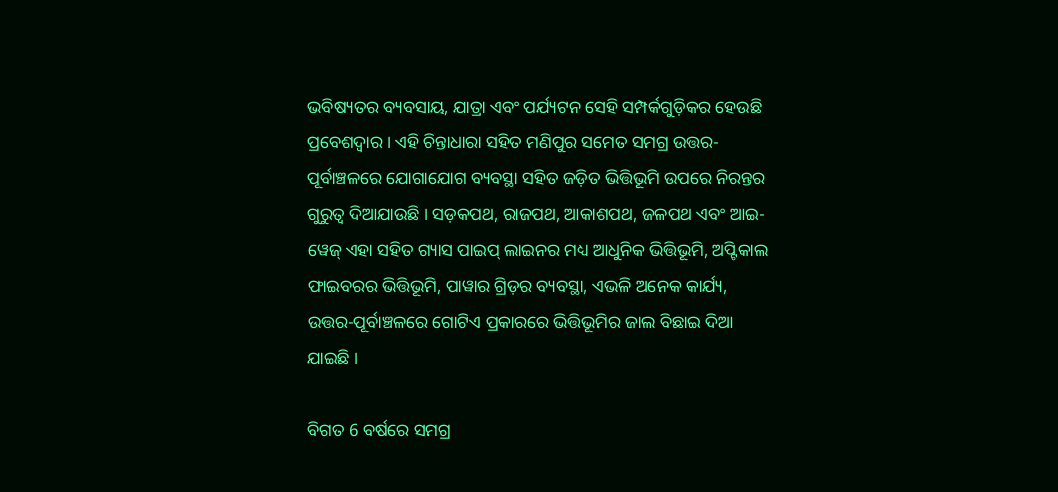ଭବିଷ୍ୟତର ବ୍ୟବସାୟ, ଯାତ୍ରା ଏବଂ ପର୍ଯ୍ୟଟନ ସେହି ସମ୍ପର୍କଗୁଡ଼ିକର ହେଉଛି ପ୍ରବେଶଦ୍ୱାର । ଏହି ଚିନ୍ତାଧାରା ସହିତ ମଣିପୁର ସମେତ ସମଗ୍ର ଉତ୍ତର-ପୂର୍ବାଞ୍ଚଳରେ ଯୋଗାଯୋଗ ବ୍ୟବସ୍ଥା ସହିତ ଜଡ଼ିତ ଭିତ୍ତିଭୂମି ଉପରେ ନିରନ୍ତର ଗୁରୁତ୍ୱ ଦିଆଯାଉଛି । ସଡ଼କପଥ, ରାଜପଥ, ଆକାଶପଥ, ଜଳପଥ ଏବଂ ଆଇ-ୱେଜ୍ ଏହା ସହିତ ଗ୍ୟାସ ପାଇପ୍ ଲାଇନର ମଧ୍ୟ ଆଧୁନିକ ଭିତ୍ତିଭୂମି, ଅପ୍ଟିକାଲ ଫାଇବରର ଭିତ୍ତିଭୂମି, ପାୱାର ଗ୍ରିଡ଼ର ବ୍ୟବସ୍ଥା, ଏଭଳି ଅନେକ କାର୍ଯ୍ୟ, ଉତ୍ତର-ପୂର୍ବାଞ୍ଚଳରେ ଗୋଟିଏ ପ୍ରକାରରେ ଭିତ୍ତିଭୂମିର ଜାଲ ବିଛାଇ ଦିଆ ଯାଇଛି ।

ବିଗତ 6 ବର୍ଷରେ ସମଗ୍ର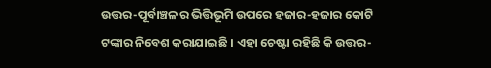ଉତ୍ତର-ପୂର୍ବାଞ୍ଚଳର ଭିତ୍ତିଭୂମି ଉପରେ ହଜାର-ହଜାର କୋଟି ଟଙ୍କାର ନିବେଶ କରାଯାଇଛି । ଏହା ଚେଷ୍ଟା ରହିଛି କି ଉତ୍ତର-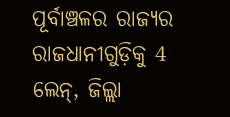ପୂର୍ବାଞ୍ଚଳର ରାଜ୍ୟର ରାଜଧାନୀଗୁଡ଼ିକୁ 4 ଲେନ୍, ଜିଲ୍ଲା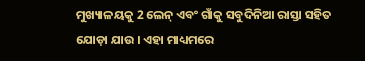ମୁଖ୍ୟାଳୟକୁ 2 ଲେନ୍ ଏବଂ ଗାଁକୁ ସବୁଦିନିଆ ରାସ୍ତା ସହିତ ଯୋଡ଼ା ଯାଉ । ଏହା ମାଧ୍ୟମରେ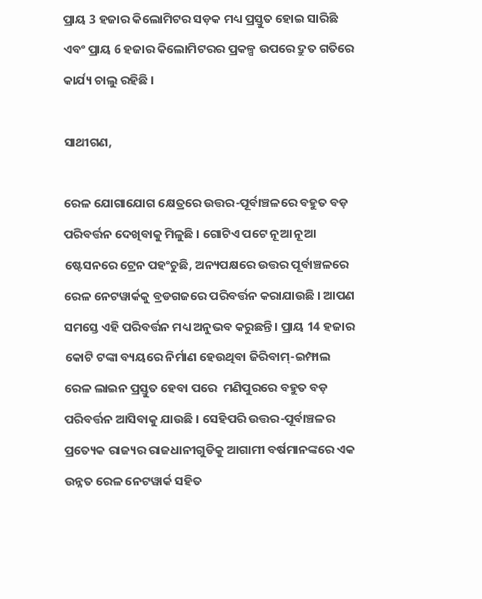ପ୍ରାୟ 3 ହଜାର କିଲୋମିଟର ସଡ଼କ ମଧ୍ୟ ପ୍ରସ୍ତୁତ ହୋଇ ସାରିଛି ଏବଂ ପ୍ରାୟ 6 ହଜାର କିଲୋମିଟରର ପ୍ରକଳ୍ପ ଉପରେ ଦ୍ରୁତ ଗତିରେ କାର୍ଯ୍ୟ ଚାଲୁ ରହିଛି ।

ସାଥୀଗଣ,

ରେଳ ଯୋଗାଯୋଗ କ୍ଷେତ୍ରରେ ଉତ୍ତର-ପୂର୍ବାଞ୍ଚଳରେ ବହୁତ ବଡ଼ ପରିବର୍ତ୍ତନ ଦେଖିବାକୁ ମିଳୁଛି । ଗୋଟିଏ ପଟେ ନୂଆ ନୂଆ ଷ୍ଟେସନରେ ଟ୍ରେନ ପହଂଚୁଛି, ଅନ୍ୟପକ୍ଷରେ ଉତ୍ତର ପୂର୍ବାଞ୍ଚଳରେ ରେଳ ନେଟୱାର୍କକୁ ବ୍ରଡଗଜରେ ପରିବର୍ତ୍ତନ କରାଯାଉଛି । ଆପଣ ସମସ୍ତେ ଏହି ପରିବର୍ତ୍ତନ ମଧ୍ୟ ଅନୁଭବ କରୁଛନ୍ତି । ପ୍ରାୟ 14 ହଜାର କୋଟି ଟଙ୍କା ବ୍ୟୟରେ ନିର୍ମାଣ ହେଉଥିବା ଜିରିବାମ୍-ଇମ୍ଫାଲ ରେଳ ଲାଇନ ପ୍ରସ୍ତୁତ ହେବା ପରେ  ମଣିପୁରରେ ବହୁତ ବଡ଼ ପରିବର୍ତ୍ତନ ଆସିବାକୁ ଯାଉଛି । ସେହିପରି ଉତ୍ତର-ପୂର୍ବାଞ୍ଚଳର ପ୍ରତ୍ୟେକ ରାଜ୍ୟର ରାଜଧାନୀଗୁଡିକୁ ଆଗାମୀ ବର୍ଷମାନଙ୍କରେ ଏକ ଉନ୍ନତ ରେଳ ନେଟୱାର୍କ ସହିତ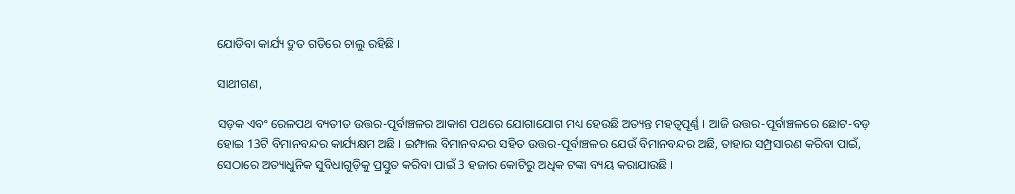ଯୋଡିବା କାର୍ଯ୍ୟ ଦ୍ରୁତ ଗତିରେ ଚାଲୁ ରହିଛି ।

ସାଥୀଗଣ,

ସଡ଼କ ଏବଂ ରେଳପଥ ବ୍ୟତୀତ ଉତ୍ତର-ପୂର୍ବାଞ୍ଚଳର ଆକାଶ ପଥରେ ଯୋଗାଯୋଗ ମଧ୍ୟ ହେଉଛି ଅତ୍ୟନ୍ତ ମହତ୍ୱପୂର୍ଣ୍ଣ । ଆଜି ଉତ୍ତର-ପୂର୍ବାଞ୍ଚଳରେ ଛୋଟ-ବଡ଼ ହୋଇ 13ଟି ବିମାନବନ୍ଦର କାର୍ଯ୍ୟକ୍ଷମ ଅଛି । ଇମ୍ଫାଲ ବିମାନବନ୍ଦର ସହିତ ଉତ୍ତର-ପୂର୍ବାଞ୍ଚଳର ଯେଉଁ ବିମାନବନ୍ଦର ଅଛି, ତାହାର ସମ୍ପ୍ରସାରଣ କରିବା ପାଇଁ, ସେଠାରେ ଅତ୍ୟାଧୁନିକ ସୁବିଧାଗୁଡ଼ିକୁ ପ୍ରସ୍ତୁତ କରିବା ପାଇଁ 3 ହଜାର କୋଟିରୁ ଅଧିକ ଟଙ୍କା ବ୍ୟୟ କରାଯାଉଛି ।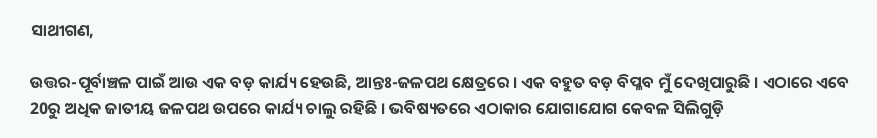ସାଥୀଗଣ,

ଉତ୍ତର-ପୂର୍ବାଞ୍ଚଳ ପାଇଁ ଆଉ ଏକ ବଡ଼ କାର୍ଯ୍ୟ ହେଉଛି, ଆନ୍ତଃ-ଜଳପଥ କ୍ଷେତ୍ରରେ । ଏକ ବହୁତ ବଡ଼ ବିପ୍ଳବ ମୁଁ ଦେଖିପାରୁଛି । ଏଠାରେ ଏବେ 20ରୁ ଅଧିକ ଜାତୀୟ ଜଳପଥ ଉପରେ କାର୍ଯ୍ୟ ଚାଲୁ ରହିଛି । ଭବିଷ୍ୟତରେ ଏଠାକାର ଯୋଗାଯୋଗ କେବଳ ସିଲିଗୁଡ଼ି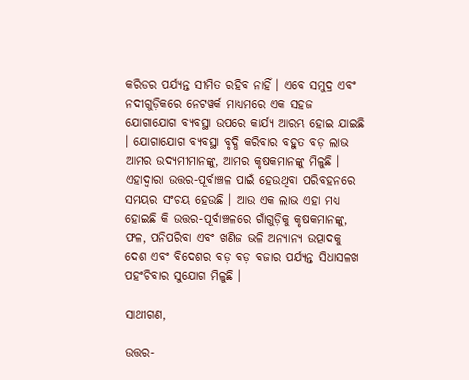କରିଡର ପର୍ଯ୍ୟନ୍ତ ସୀମିତ ରହିବ ନାହିଁ । ଏବେ ସମୁଦ୍ର ଏବଂ ନଦୀଗୁଡ଼ିକରେ ନେଟୱର୍କ ମାଧ୍ୟମରେ ଏକ ସହଜ ଯୋଗାଯୋଗ ବ୍ୟବସ୍ଥା ଉପରେ କାର୍ଯ୍ୟ ଆରମ୍ଭ ହୋଇ ଯାଇଛି । ଯୋଗାଯୋଗ ବ୍ୟବସ୍ଥା ବୃଦ୍ଧି କରିବାର ବହୁତ ବଡ଼ ଲାଭ ଆମର ଉଦ୍ୟମୀମାନଙ୍କୁ, ଆମର କୃଷକମାନଙ୍କୁ ମିଳୁଛି । ଏହାଦ୍ୱାରା ଉତ୍ତର-ପୂର୍ବାଞ୍ଚଳ ପାଇଁ ହେଉଥିବା ପରିବହନରେ ସମୟର ସଂଚୟ ହେଉଛି । ଆଉ ଏକ ଲାଭ ଏହା ମଧ୍ୟ ହୋଇଛି କି ଉତ୍ତର-ପୂର୍ବାଞ୍ଚଳରେ ଗାଁଗୁଡ଼ିକୁ କୃଷକମାନଙ୍କୁ, ଫଳ, ପନିପରିବା ଏବଂ ଖଣିଜ ଭଳି ଅନ୍ୟାନ୍ୟ ଉତ୍ପାଦକୁ ଦେଶ ଏବଂ ବିଦେଶର ବଡ଼ ବଡ଼ ବଜାର ପର୍ଯ୍ୟନ୍ତ ସିଧାସଳଖ ପହଂଚିବାର ସୁଯୋଗ ମିଳୁଛି ।

ସାଥୀଗଣ,

ଉତ୍ତର-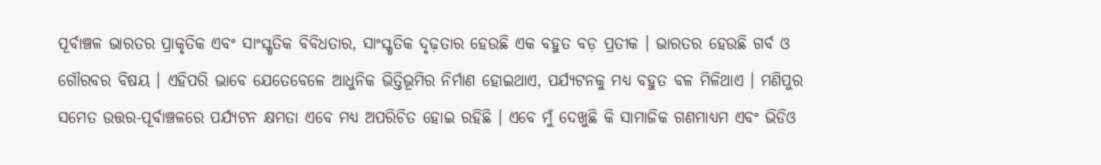ପୂର୍ବାଞ୍ଚଳ ଭାରତର ପ୍ରାକୃତିକ ଏବଂ ସାଂସ୍କୃତିକ ବିବିଧତାର, ସାଂସ୍କୃତିକ ଦୃଢ଼ତାର ହେଉଛି ଏକ ବହୁତ ବଡ଼ ପ୍ରତୀକ । ଭାରତର ହେଉଛି ଗର୍ବ ଓ ଗୌରବର ବିଷୟ । ଏହିପରି ଭାବେ ଯେତେବେଳେ ଆଧୁନିକ ଭିତ୍ତିଭୂମିର ନିର୍ମାଣ ହୋଇଥାଏ, ପର୍ଯ୍ୟଟନକୁ ମଧ୍ୟ ବହୁତ ବଳ ମିଳିଥାଏ । ମଣିପୁର ସମେତ ଉତ୍ତର-ପୂର୍ବାଞ୍ଚଳରେ ପର୍ଯ୍ୟଟନ କ୍ଷମତା ଏବେ ମଧ୍ୟ ଅପରିଚିତ ହୋଇ ରହିଛି । ଏବେ ମୁଁ ଦେଖୁଛି କି ସାମାଜିକ ଗଣମାଧ୍ୟମ ଏବଂ ଭିଡିଓ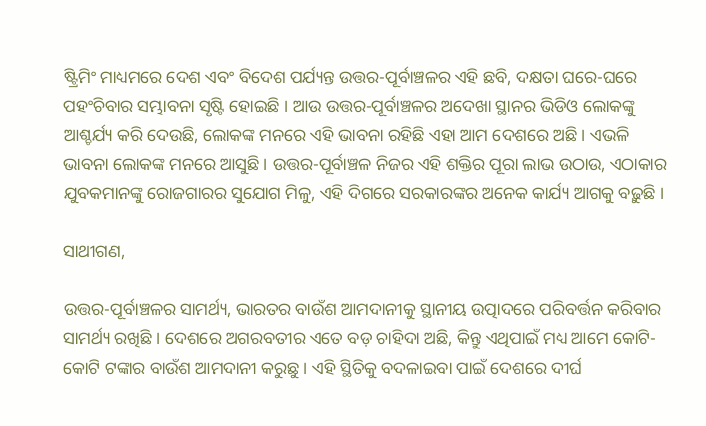ଷ୍ଟ୍ରିମିଂ ମାଧ୍ୟମରେ ଦେଶ ଏବଂ ବିଦେଶ ପର୍ଯ୍ୟନ୍ତ ଉତ୍ତର-ପୂର୍ବାଞ୍ଚଳର ଏହି ଛବି, ଦକ୍ଷତା ଘରେ-ଘରେ ପହଂଚିବାର ସମ୍ଭାବନା ସୃଷ୍ଟି ହୋଇଛି । ଆଉ ଉତ୍ତର-ପୂର୍ବାଞ୍ଚଳର ଅଦେଖା ସ୍ଥାନର ଭିଡିଓ ଲୋକଙ୍କୁ ଆଶ୍ଚର୍ଯ୍ୟ କରି ଦେଉଛି, ଲୋକଙ୍କ ମନରେ ଏହି ଭାବନା ରହିଛି ଏହା ଆମ ଦେଶରେ ଅଛି । ଏଭଳି ଭାବନା ଲୋକଙ୍କ ମନରେ ଆସୁଛି । ଉତ୍ତର-ପୂର୍ବାଞ୍ଚଳ ନିଜର ଏହି ଶକ୍ତିର ପୂରା ଲାଭ ଉଠାଉ, ଏଠାକାର ଯୁବକମାନଙ୍କୁ ରୋଜଗାରର ସୁଯୋଗ ମିଳୁ, ଏହି ଦିଗରେ ସରକାରଙ୍କର ଅନେକ କାର୍ଯ୍ୟ ଆଗକୁ ବଢ଼ୁଛି ।

ସାଥୀଗଣ,

ଉତ୍ତର-ପୂର୍ବାଞ୍ଚଳର ସାମର୍ଥ୍ୟ, ଭାରତର ବାଉଁଶ ଆମଦାନୀକୁ ସ୍ଥାନୀୟ ଉତ୍ପାଦରେ ପରିବର୍ତ୍ତନ କରିବାର ସାମର୍ଥ୍ୟ ରଖିଛି । ଦେଶରେ ଅଗରବତୀର ଏତେ ବଡ଼ ଚାହିଦା ଅଛି, କିନ୍ତୁ ଏଥିପାଇଁ ମଧ୍ୟ ଆମେ କୋଟି-କୋଟି ଟଙ୍କାର ବାଉଁଶ ଆମଦାନୀ କରୁଛୁ । ଏହି ସ୍ଥିତିକୁ ବଦଳାଇବା ପାଇଁ ଦେଶରେ ଦୀର୍ଘ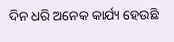ଦିନ ଧରି ଅନେକ କାର୍ଯ୍ୟ ହେଉଛି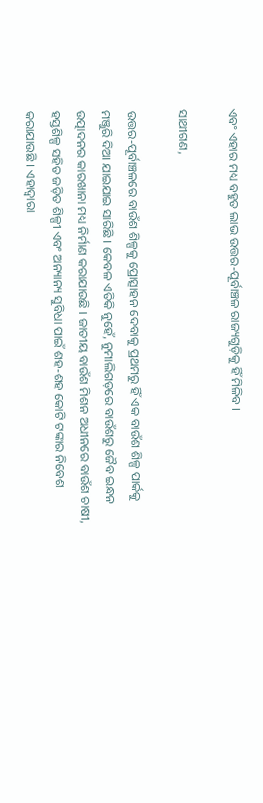ଏବଂ ଏହାର ମଧ୍ୟ ବହୁତ ଲାଭ ଉତ୍ତର-ପୂର୍ବାଞ୍ଚଳ ରାଜ୍ୟଗୁଡ଼ିକୁ ହିଁ ମିଳିବ ।

ସାଥୀଗଣ,

ଉତ୍ତର-ପୂର୍ବାଞ୍ଚଳରେ ବାଉଁଶ ଶିଳ୍ପକୁ ପ୍ରୋତ୍ସାହନ ଦେବାକୁ ପ୍ରଥମରୁ ହିଁ ଏକ ବାଉଁଶ ଶିଳ୍ପ ପାର୍କକୁ ମଞ୍ଜୁରି ଦିଆ ଯାଇଯାଇ ସାରିଛି । କେବଳ ଏତିକି ନୁହେଁ, ନୁମାଲିଗଡ଼ରେ ବାଉଁଶରୁ ଜୈବ ଇନ୍ଧନ ଉତ୍ପାଦନର କାରଖାନା ମଧ୍ୟ ନିର୍ମାଣ କରାଯାଉଛି । ଜାତୀୟ ବାଉଁଶ ମିଶନ ଅଧୀନରେ ବାଉଁଶ ଚାଷୀ, ହସ୍ତଶିଳ୍ପ ସହିତ ଜଡ଼ିତ ଶିଳ୍ପୀ ଏବଂ ଅନ୍ୟାନ୍ୟ ସୁବିଧା ପାଇଁ ଶହ-ଶହ କୋଟି ଟଙ୍କାର ନିବେଶ କରାଯାଉଛି । ଏହାଦ୍ୱାରା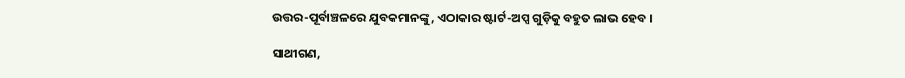ଉତ୍ତର-ପୂର୍ବାଞ୍ଚଳରେ ଯୁବକମାନଙ୍କୁ, ଏଠାକାର ଷ୍ଟାର୍ଟ-ଅପ୍ସ ଗୁଡ଼ିକୁ ବହୁତ ଲାଭ ହେବ ।

ସାଥୀଗଣ,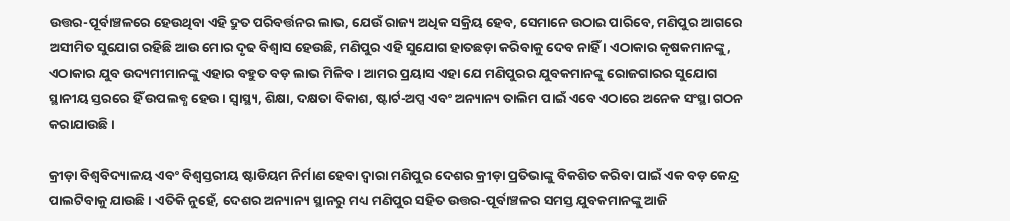ଉତ୍ତର-ପୂର୍ବାଞ୍ଚଳରେ ହେଉଥିବା ଏହି ଦ୍ରୁତ ପରିବର୍ତ୍ତନର ଲାଭ, ଯେଉଁ ରାଜ୍ୟ ଅଧିକ ସକ୍ରିୟ ହେବ, ସେମାନେ ଉଠାଇ ପାରିବେ, ମଣିପୁର ଆଗରେ ଅସୀମିତ ସୁଯୋଗ ରହିଛି ଆଉ ମୋର ଦୃଢ ବିଶ୍ୱାସ ହେଉଛି, ମଣିପୁର ଏହି ସୁଯୋଗ ହାତଛଡ଼ା କରିବାକୁ ଦେବ ନାହିଁ । ଏଠାକାର କୃଷକମାନଙ୍କୁ, ଏଠାକାର ଯୁବ ଉଦ୍ୟମୀମାନଙ୍କୁ ଏହାର ବହୁତ ବଡ଼ ଲାଭ ମିଳିବ । ଆମର ପ୍ରୟାସ ଏହା ଯେ ମଣିପୁରର ଯୁବକମାନଙ୍କୁ ରୋଜଗାରର ସୁଯୋଗ ସ୍ଥାନୀୟ ସ୍ତରରେ ହିଁ ଉପଲବ୍ଧ ହେଉ । ସ୍ୱାସ୍ଥ୍ୟ, ଶିକ୍ଷା, ଦକ୍ଷତା ବିକାଶ, ଷ୍ଟାର୍ଟ-ଅପ୍ସ ଏବଂ ଅନ୍ୟାନ୍ୟ ତାଲିମ ପାଇଁ ଏବେ ଏଠାରେ ଅନେକ ସଂସ୍ଥା ଗଠନ କରାଯାଉଛି ।

କ୍ରୀଡ଼ା ବିଶ୍ୱବିଦ୍ୟାଳୟ ଏବଂ ବିଶ୍ୱସ୍ତରୀୟ ଷ୍ଟାଡିୟମ ନିର୍ମାଣ ହେବା ଦ୍ୱାରା ମଣିପୁର ଦେଶର କ୍ରୀଡ଼ା ପ୍ରତିଭାଙ୍କୁ ବିକଶିତ କରିବା ପାଇଁ ଏକ ବଡ଼ କେନ୍ଦ୍ର ପାଲଟିବାକୁ ଯାଉଛି । ଏତିକି ନୁହେଁ, ଦେଶର ଅନ୍ୟାନ୍ୟ ସ୍ଥାନରୁ ମଧ୍ୟ ମଣିପୁର ସହିତ ଉତ୍ତର-ପୂର୍ବାଞ୍ଚଳର ସମସ୍ତ ଯୁବକମାନଙ୍କୁ ଆଜି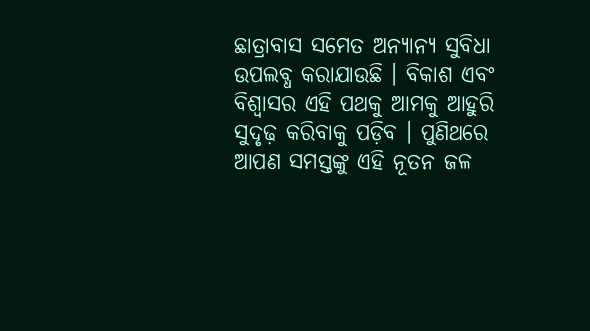ଛାତ୍ରାବାସ ସମେତ ଅନ୍ୟାନ୍ୟ ସୁବିଧା ଉପଲବ୍ଧ କରାଯାଉଛି । ବିକାଶ ଏବଂ ବିଶ୍ୱାସର ଏହି ପଥକୁ ଆମକୁ ଆହୁରି ସୁଦୃଢ଼ କରିବାକୁ ପଡ଼ିବ । ପୁଣିଥରେ ଆପଣ ସମସ୍ତଙ୍କୁ ଏହି ନୂତନ ଜଳ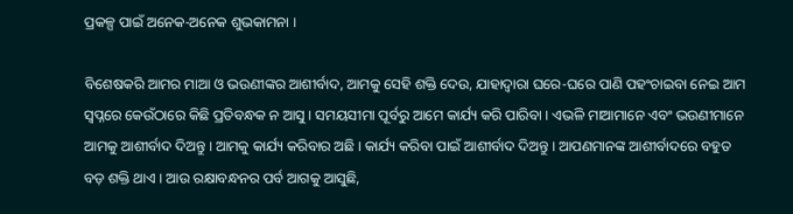ପ୍ରକଳ୍ପ ପାଇଁ ଅନେକ-ଅନେକ ଶୁଭକାମନା ।

ବିଶେଷକରି ଆମର ମାଆ ଓ ଭଉଣୀଙ୍କର ଆଶୀର୍ବାଦ, ଆମକୁ ସେହି ଶକ୍ତି ଦେଉ, ଯାହାଦ୍ୱାରା ଘରେ-ଘରେ ପାଣି ପହଂଚାଇବା ନେଇ ଆମ ସ୍ୱପ୍ନରେ କେଉଁଠାରେ କିଛି ପ୍ରତିବନ୍ଧକ ନ ଆସୁ । ସମୟସୀମା ପୂର୍ବରୁ ଆମେ କାର୍ଯ୍ୟ କରି ପାରିବା । ଏଭଳି ମାଆମାନେ ଏବଂ ଭଉଣୀମାନେ ଆମକୁ ଆଶୀର୍ବାଦ ଦିଅନ୍ତୁ । ଆମକୁ କାର୍ଯ୍ୟ କରିବାର ଅଛି । କାର୍ଯ୍ୟ କରିବା ପାଇଁ ଆଶୀର୍ବାଦ ଦିଅନ୍ତୁ । ଆପଣମାନଙ୍କ ଆଶୀର୍ବାଦରେ ବହୁତ ବଡ଼ ଶକ୍ତି ଥାଏ । ଆଉ ରକ୍ଷାବନ୍ଧନର ପର୍ବ ଆଗକୁ ଆସୁଛି,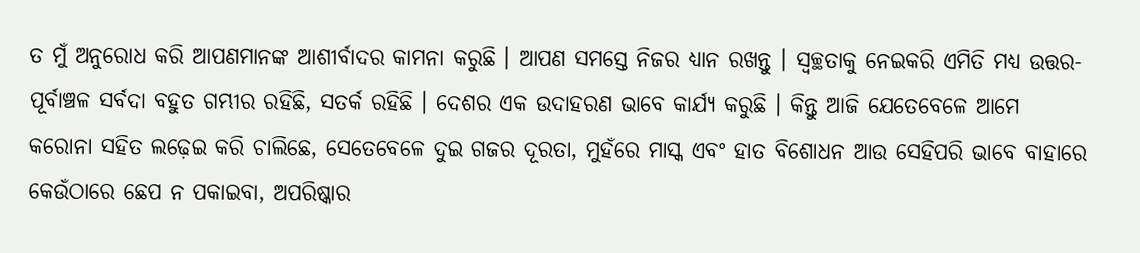ତ ମୁଁ ଅନୁରୋଧ କରି ଆପଣମାନଙ୍କ ଆଶୀର୍ବାଦର କାମନା କରୁଛି । ଆପଣ ସମସ୍ତେ ନିଜର ଧ୍ୟାନ ରଖନ୍ତୁ । ସ୍ୱଚ୍ଛତାକୁ ନେଇକରି ଏମିତି ମଧ୍ୟ ଉତ୍ତର-ପୂର୍ବାଞ୍ଚଳ ସର୍ବଦା ବହୁତ ଗମ୍ଭୀର ରହିଛି, ସତର୍କ ରହିଛି । ଦେଶର ଏକ ଉଦାହରଣ ଭାବେ କାର୍ଯ୍ୟ କରୁଛି । କିନ୍ତୁ ଆଜି ଯେତେବେଳେ ଆମେ କରୋନା ସହିତ ଲଢ଼େଇ କରି ଚାଲିଛେ, ସେତେବେଳେ ଦୁଇ ଗଜର ଦୂରତା, ମୁହଁରେ ମାସ୍କ ଏବଂ ହାତ ବିଶୋଧନ ଆଉ ସେହିପରି ଭାବେ ବାହାରେ କେଉଁଠାରେ ଛେପ ନ ପକାଇବା, ଅପରିଷ୍କାର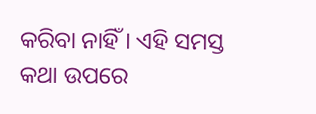କରିବା ନାହିଁ । ଏହି ସମସ୍ତ କଥା ଉପରେ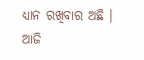ଧ୍ୟାନ ରଖିବାର ଅଛି । ଆଜି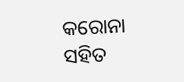କରୋନା ସହିତ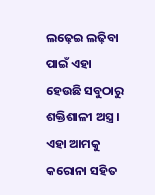ଲଢ଼େଇ ଲଢ଼ିବା ପାଇଁ ଏହା ହେଉଛି ସବୁଠାରୁ ଶକ୍ତିଶାଳୀ ଅସ୍ତ୍ର । ଏହା ଆମକୁ କରୋନା ସହିତ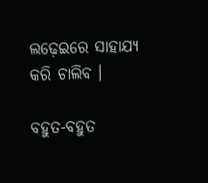ଲଢ଼େଇରେ ସାହାଯ୍ୟ କରି ଚାଲିବ ।

ବହୁତ-ବହୁତ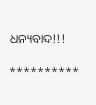ଧନ୍ୟବାଦ!!!

**********